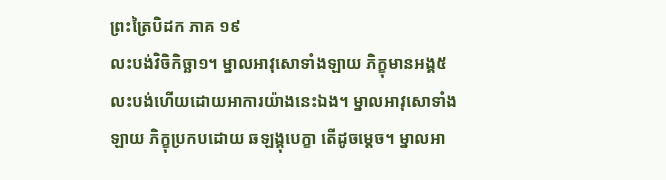ព្រះត្រៃបិដក ភាគ ១៩
លះបង់វិចិកិច្ឆា១។ ម្នាលអាវុសោទាំងឡាយ ភិក្ខុមានអង្គ៥ លះបង់ហើយដោយអាការយ៉ាងនេះឯង។ ម្នាលអាវុសោទាំងឡាយ ភិក្ខុប្រកបដោយ ឆឡង្គុបេក្ខា តើដូចម្តេច។ ម្នាលអា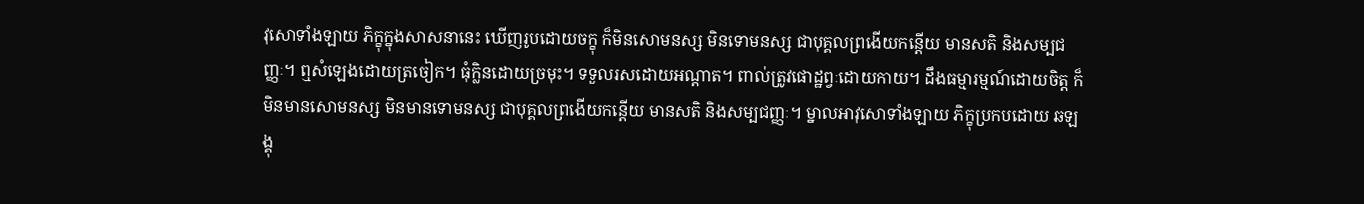វុសោទាំងឡាយ ភិក្ខុក្នុងសាសនានេះ ឃើញរូបដោយចក្ខុ ក៏មិនសោមនស្ស មិនទោមនស្ស ជាបុគ្គលព្រងើយកន្តើយ មានសតិ និងសម្បជញ្ញៈ។ ឮសំឡេងដោយត្រចៀក។ ធុំក្លិនដោយច្រមុះ។ ទទួលរសដោយអណ្តាត។ ពាល់ត្រូវផោដ្ឋព្វៈដោយកាយ។ ដឹងធម្មារម្មណ៍ដោយចិត្ត ក៏មិនមានសោមនស្ស មិនមានទោមនស្ស ជាបុគ្គលព្រងើយកន្តើយ មានសតិ និងសម្បជញ្ញៈ។ ម្នាលអាវុសោទាំងឡាយ ភិក្ខុប្រកបដោយ ឆឡង្គុ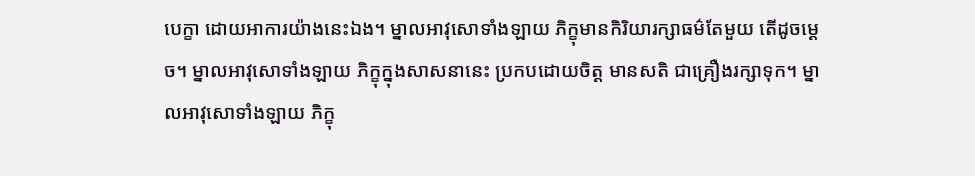បេក្ខា ដោយអាការយ៉ាងនេះឯង។ ម្នាលអាវុសោទាំងឡាយ ភិក្ខុមានកិរិយារក្សាធម៌តែមួយ តើដូចម្តេច។ ម្នាលអាវុសោទាំងឡាយ ភិក្ខុក្នុងសាសនានេះ ប្រកបដោយចិត្ត មានសតិ ជាគ្រឿងរក្សាទុក។ ម្នាលអាវុសោទាំងឡាយ ភិក្ខុ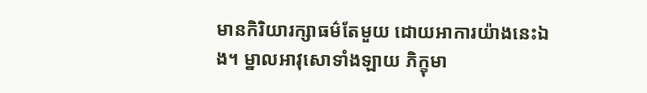មានកិរិយារក្សាធម៌តែមួយ ដោយអាការយ៉ាងនេះឯង។ ម្នាលអាវុសោទាំងឡាយ ភិក្ខុមា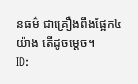នធម៌ ជាគ្រឿងពឹងផ្អែក៤យ៉ាង តើដូចម្តេច។
ID: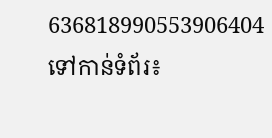636818990553906404
ទៅកាន់ទំព័រ៖